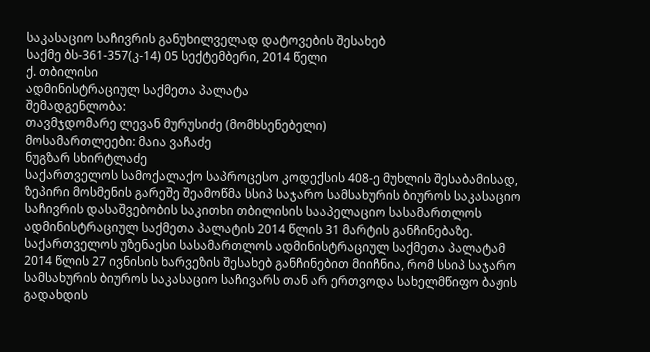საკასაციო საჩივრის განუხილველად დატოვების შესახებ
საქმე ბს-361-357(კ-14) 05 სექტემბერი, 2014 წელი
ქ. თბილისი
ადმინისტრაციულ საქმეთა პალატა
შემადგენლობა:
თავმჯდომარე ლევან მურუსიძე (მომხსენებელი)
მოსამართლეები: მაია ვაჩაძე
ნუგზარ სხირტლაძე
საქართველოს სამოქალაქო საპროცესო კოდექსის 408-ე მუხლის შესაბამისად, ზეპირი მოსმენის გარეშე შეამოწმა სსიპ საჯარო სამსახურის ბიუროს საკასაციო საჩივრის დასაშვებობის საკითხი თბილისის სააპელაციო სასამართლოს ადმინისტრაციულ საქმეთა პალატის 2014 წლის 31 მარტის განჩინებაზე.
საქართველოს უზენაესი სასამართლოს ადმინისტრაციულ საქმეთა პალატამ 2014 წლის 27 ივნისის ხარვეზის შესახებ განჩინებით მიიჩნია, რომ სსიპ საჯარო სამსახურის ბიუროს საკასაციო საჩივარს თან არ ერთვოდა სახელმწიფო ბაჟის გადახდის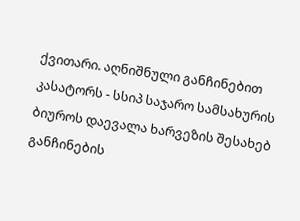ქვითარი. აღნიშნული განჩინებით კასატორს - სსიპ საჯარო სამსახურის ბიუროს დაევალა ხარვეზის შესახებ განჩინების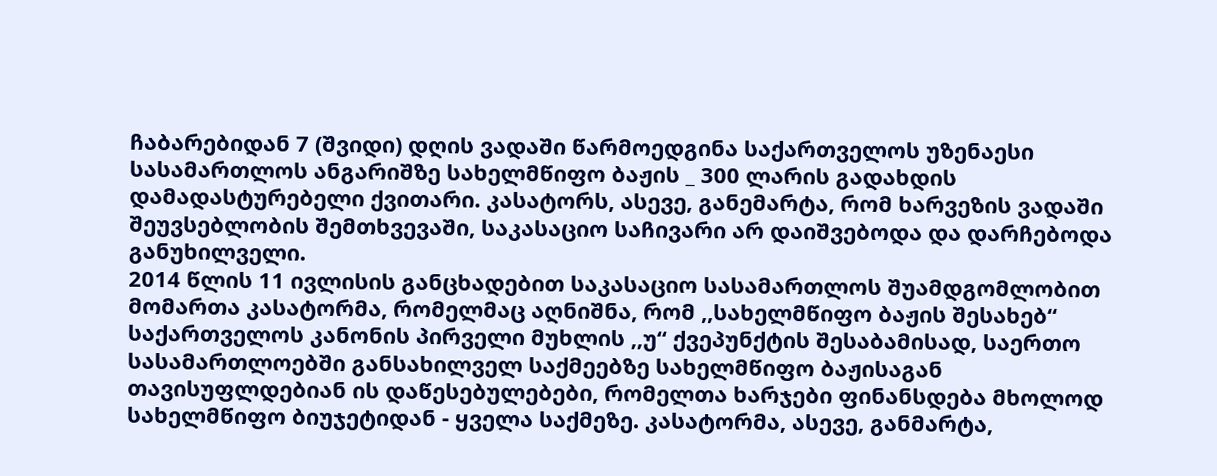ჩაბარებიდან 7 (შვიდი) დღის ვადაში წარმოედგინა საქართველოს უზენაესი სასამართლოს ანგარიშზე სახელმწიფო ბაჟის _ 300 ლარის გადახდის დამადასტურებელი ქვითარი. კასატორს, ასევე, განემარტა, რომ ხარვეზის ვადაში შეუვსებლობის შემთხვევაში, საკასაციო საჩივარი არ დაიშვებოდა და დარჩებოდა განუხილველი.
2014 წლის 11 ივლისის განცხადებით საკასაციო სასამართლოს შუამდგომლობით მომართა კასატორმა, რომელმაც აღნიშნა, რომ ,,სახელმწიფო ბაჟის შესახებ“ საქართველოს კანონის პირველი მუხლის ,,უ“ ქვეპუნქტის შესაბამისად, საერთო სასამართლოებში განსახილველ საქმეებზე სახელმწიფო ბაჟისაგან თავისუფლდებიან ის დაწესებულებები, რომელთა ხარჯები ფინანსდება მხოლოდ სახელმწიფო ბიუჯეტიდან - ყველა საქმეზე. კასატორმა, ასევე, განმარტა,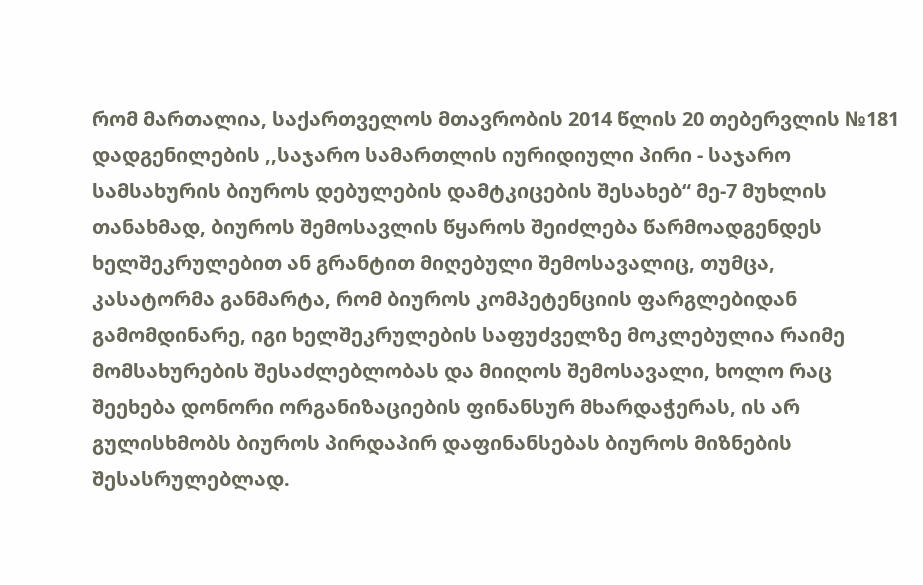რომ მართალია, საქართველოს მთავრობის 2014 წლის 20 თებერვლის №181 დადგენილების ,,საჯარო სამართლის იურიდიული პირი - საჯარო სამსახურის ბიუროს დებულების დამტკიცების შესახებ“ მე-7 მუხლის თანახმად, ბიუროს შემოსავლის წყაროს შეიძლება წარმოადგენდეს ხელშეკრულებით ან გრანტით მიღებული შემოსავალიც, თუმცა, კასატორმა განმარტა, რომ ბიუროს კომპეტენციის ფარგლებიდან გამომდინარე, იგი ხელშეკრულების საფუძველზე მოკლებულია რაიმე მომსახურების შესაძლებლობას და მიიღოს შემოსავალი, ხოლო რაც შეეხება დონორი ორგანიზაციების ფინანსურ მხარდაჭერას, ის არ გულისხმობს ბიუროს პირდაპირ დაფინანსებას ბიუროს მიზნების შესასრულებლად.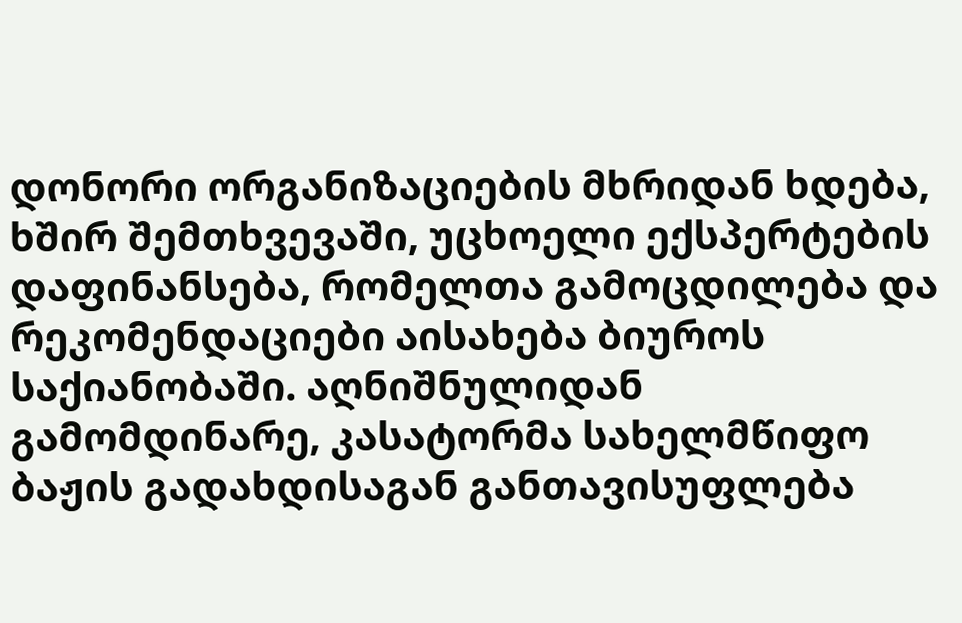დონორი ორგანიზაციების მხრიდან ხდება, ხშირ შემთხვევაში, უცხოელი ექსპერტების დაფინანსება, რომელთა გამოცდილება და რეკომენდაციები აისახება ბიუროს საქიანობაში. აღნიშნულიდან გამომდინარე, კასატორმა სახელმწიფო ბაჟის გადახდისაგან განთავისუფლება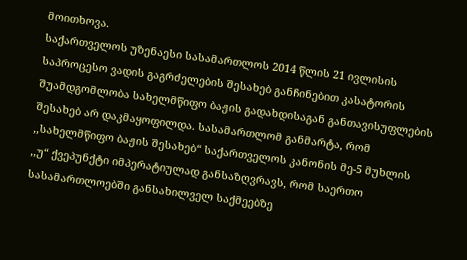მოითხოვა.
საქართველოს უზენაესი სასამართლოს 2014 წლის 21 ივლისის საპროცესო ვადის გაგრძელების შესახებ განჩინებით კასატორის შუამდგომლობა სახელმწიფო ბაჟის გადახდისაგან განთავისუფლების შესახებ არ დაკმაყოფილდა. სასამართლომ განმარტა, რომ ,,სახელმწიფო ბაჟის შესახებ“ საქართველოს კანონის მე-5 მუხლის ,,უ“ ქვეპუნქტი იმპერატიულად განსაზღვრავს, რომ საერთო სასამართლოებში განსახილველ საქმეებზე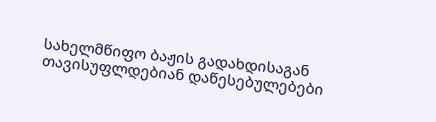სახელმწიფო ბაჟის გადახდისაგან თავისუფლდებიან დაწესებულებები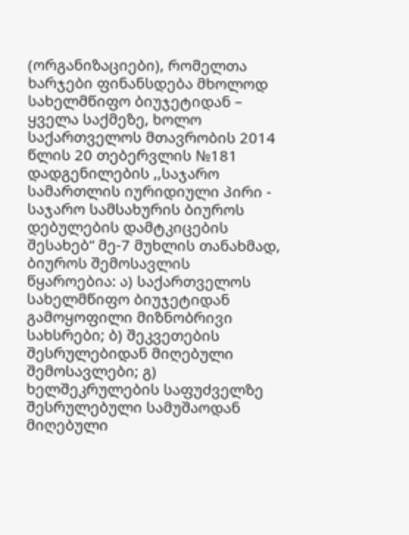(ორგანიზაციები), რომელთა ხარჯები ფინანსდება მხოლოდ სახელმწიფო ბიუჯეტიდან – ყველა საქმეზე, ხოლო საქართველოს მთავრობის 2014 წლის 20 თებერვლის №181 დადგენილების ,,საჯარო სამართლის იურიდიული პირი - საჯარო სამსახურის ბიუროს დებულების დამტკიცების შესახებ“ მე-7 მუხლის თანახმად, ბიუროს შემოსავლის წყაროებია: ა) საქართველოს სახელმწიფო ბიუჯეტიდან გამოყოფილი მიზნობრივი სახსრები; ბ) შეკვეთების შესრულებიდან მიღებული შემოსავლები; გ) ხელშეკრულების საფუძველზე შესრულებული სამუშაოდან მიღებული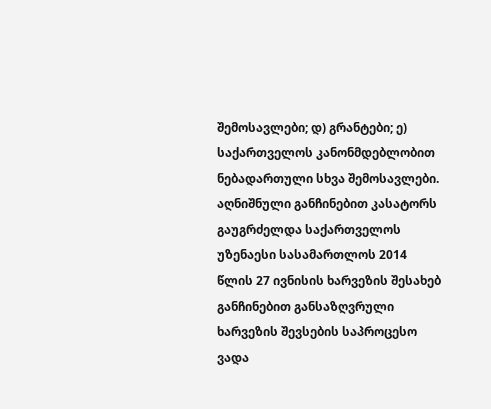შემოსავლები; დ) გრანტები; ე) საქართველოს კანონმდებლობით ნებადართული სხვა შემოსავლები. აღნიშნული განჩინებით კასატორს გაუგრძელდა საქართველოს უზენაესი სასამართლოს 2014 წლის 27 ივნისის ხარვეზის შესახებ განჩინებით განსაზღვრული ხარვეზის შევსების საპროცესო ვადა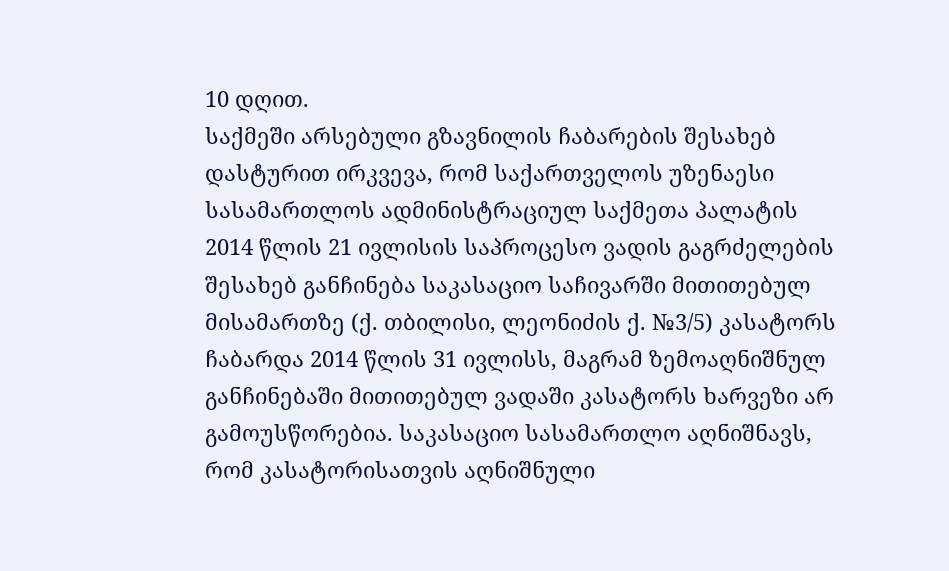10 დღით.
საქმეში არსებული გზავნილის ჩაბარების შესახებ დასტურით ირკვევა, რომ საქართველოს უზენაესი სასამართლოს ადმინისტრაციულ საქმეთა პალატის 2014 წლის 21 ივლისის საპროცესო ვადის გაგრძელების შესახებ განჩინება საკასაციო საჩივარში მითითებულ მისამართზე (ქ. თბილისი, ლეონიძის ქ. №3/5) კასატორს ჩაბარდა 2014 წლის 31 ივლისს, მაგრამ ზემოაღნიშნულ განჩინებაში მითითებულ ვადაში კასატორს ხარვეზი არ გამოუსწორებია. საკასაციო სასამართლო აღნიშნავს, რომ კასატორისათვის აღნიშნული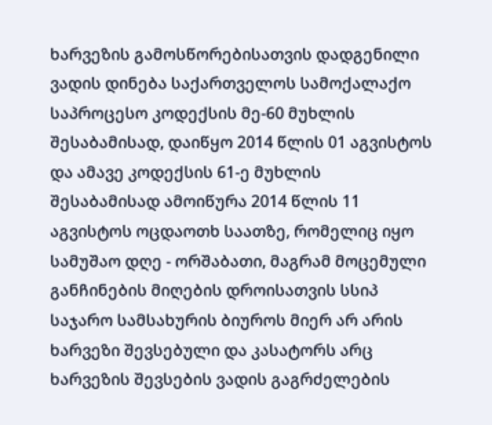ხარვეზის გამოსწორებისათვის დადგენილი ვადის დინება საქართველოს სამოქალაქო საპროცესო კოდექსის მე-60 მუხლის შესაბამისად, დაიწყო 2014 წლის 01 აგვისტოს და ამავე კოდექსის 61-ე მუხლის შესაბამისად ამოიწურა 2014 წლის 11 აგვისტოს ოცდაოთხ საათზე, რომელიც იყო სამუშაო დღე - ორშაბათი, მაგრამ მოცემული განჩინების მიღების დროისათვის სსიპ საჯარო სამსახურის ბიუროს მიერ არ არის ხარვეზი შევსებული და კასატორს არც ხარვეზის შევსების ვადის გაგრძელების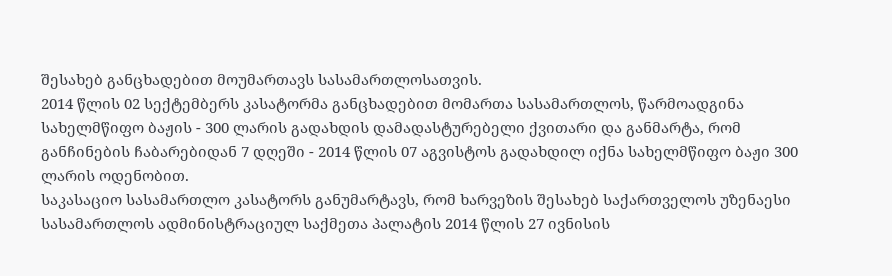შესახებ განცხადებით მოუმართავს სასამართლოსათვის.
2014 წლის 02 სექტემბერს კასატორმა განცხადებით მომართა სასამართლოს, წარმოადგინა სახელმწიფო ბაჟის - 300 ლარის გადახდის დამადასტურებელი ქვითარი და განმარტა, რომ განჩინების ჩაბარებიდან 7 დღეში - 2014 წლის 07 აგვისტოს გადახდილ იქნა სახელმწიფო ბაჟი 300 ლარის ოდენობით.
საკასაციო სასამართლო კასატორს განუმარტავს, რომ ხარვეზის შესახებ საქართველოს უზენაესი სასამართლოს ადმინისტრაციულ საქმეთა პალატის 2014 წლის 27 ივნისის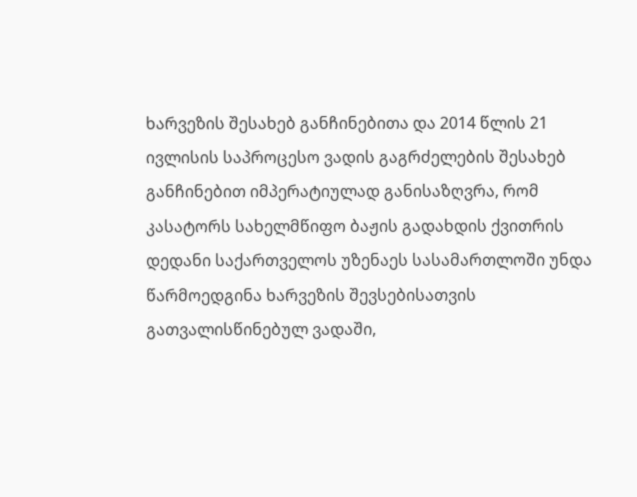ხარვეზის შესახებ განჩინებითა და 2014 წლის 21 ივლისის საპროცესო ვადის გაგრძელების შესახებ განჩინებით იმპერატიულად განისაზღვრა, რომ კასატორს სახელმწიფო ბაჟის გადახდის ქვითრის დედანი საქართველოს უზენაეს სასამართლოში უნდა წარმოედგინა ხარვეზის შევსებისათვის გათვალისწინებულ ვადაში,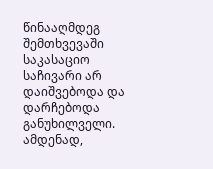წინააღმდეგ შემთხვევაში საკასაციო საჩივარი არ დაიშვებოდა და დარჩებოდა განუხილველი. ამდენად,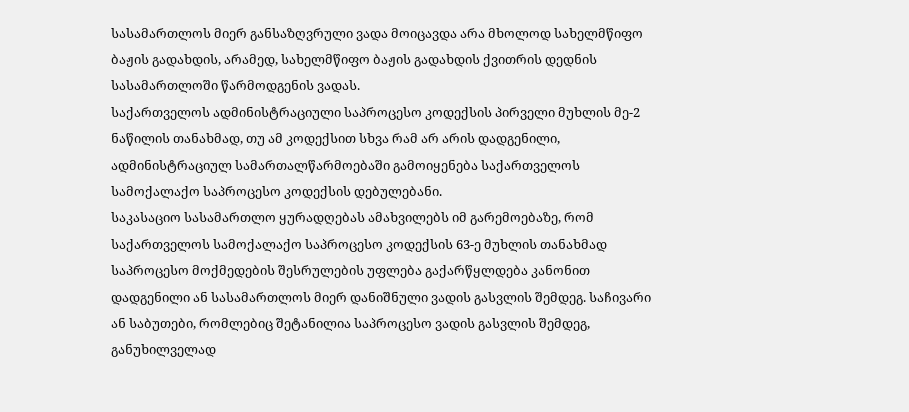სასამართლოს მიერ განსაზღვრული ვადა მოიცავდა არა მხოლოდ სახელმწიფო ბაჟის გადახდის, არამედ, სახელმწიფო ბაჟის გადახდის ქვითრის დედნის სასამართლოში წარმოდგენის ვადას.
საქართველოს ადმინისტრაციული საპროცესო კოდექსის პირველი მუხლის მე-2 ნაწილის თანახმად, თუ ამ კოდექსით სხვა რამ არ არის დადგენილი, ადმინისტრაციულ სამართალწარმოებაში გამოიყენება საქართველოს სამოქალაქო საპროცესო კოდექსის დებულებანი.
საკასაციო სასამართლო ყურადღებას ამახვილებს იმ გარემოებაზე, რომ საქართველოს სამოქალაქო საპროცესო კოდექსის 63-ე მუხლის თანახმად საპროცესო მოქმედების შესრულების უფლება გაქარწყლდება კანონით დადგენილი ან სასამართლოს მიერ დანიშნული ვადის გასვლის შემდეგ. საჩივარი ან საბუთები, რომლებიც შეტანილია საპროცესო ვადის გასვლის შემდეგ, განუხილველად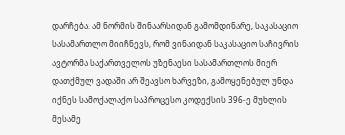დარჩება. ამ ნორმის შინაარსიდან გამომდინარე, საკასაციო სასამართლო მიიჩნევს, რომ ვინაიდან საკასაციო საჩივრის ავტორმა საქართველოს უზენაესი სასამართლოს მიერ დათქმულ ვადაში არ შეავსო ხარვეზი, გამოყენებულ უნდა იქნეს სამოქალაქო საპროცესო კოდექსის 396-ე მუხლის მესამე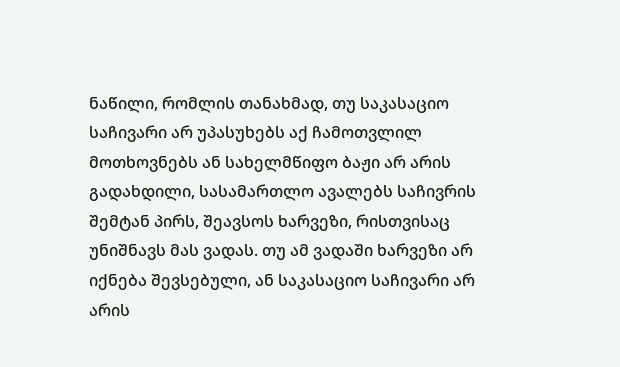ნაწილი, რომლის თანახმად, თუ საკასაციო საჩივარი არ უპასუხებს აქ ჩამოთვლილ მოთხოვნებს ან სახელმწიფო ბაჟი არ არის გადახდილი, სასამართლო ავალებს საჩივრის შემტან პირს, შეავსოს ხარვეზი, რისთვისაც უნიშნავს მას ვადას. თუ ამ ვადაში ხარვეზი არ იქნება შევსებული, ან საკასაციო საჩივარი არ არის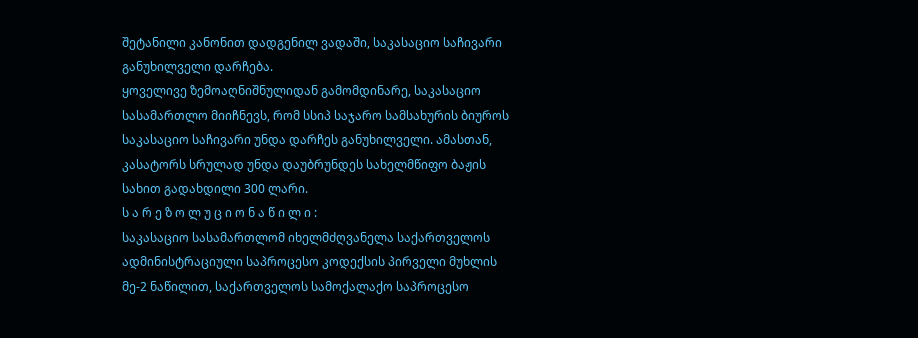შეტანილი კანონით დადგენილ ვადაში, საკასაციო საჩივარი განუხილველი დარჩება.
ყოველივე ზემოაღნიშნულიდან გამომდინარე, საკასაციო სასამართლო მიიჩნევს, რომ სსიპ საჯარო სამსახურის ბიუროს საკასაციო საჩივარი უნდა დარჩეს განუხილველი. ამასთან, კასატორს სრულად უნდა დაუბრუნდეს სახელმწიფო ბაჟის სახით გადახდილი 300 ლარი.
ს ა რ ე ზ ო ლ უ ც ი ო ნ ა წ ი ლ ი :
საკასაციო სასამართლომ იხელმძღვანელა საქართველოს ადმინისტრაციული საპროცესო კოდექსის პირველი მუხლის მე-2 ნაწილით, საქართველოს სამოქალაქო საპროცესო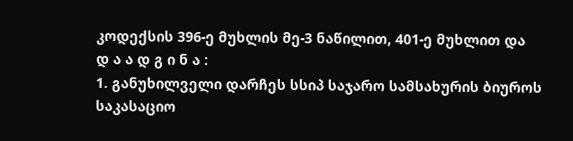კოდექსის 396-ე მუხლის მე-3 ნაწილით, 401-ე მუხლით და
დ ა ა დ გ ი ნ ა :
1. განუხილველი დარჩეს სსიპ საჯარო სამსახურის ბიუროს საკასაციო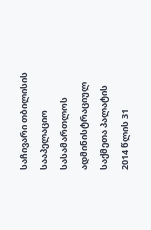საჩივარი თბილისის სააპელაციო სასამართლოს ადმინისტრაციულ საქმეთა პალატის 2014 წლის 31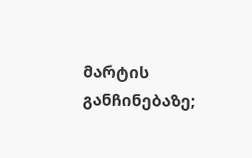მარტის განჩინებაზე;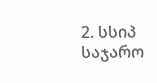2. სსიპ საჯარო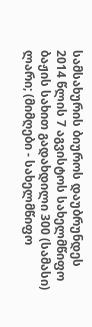სამსახურის ბიუროს დაუბრუნდეს 2014 წლის 7 აგვისტოს სახელმწიფო ბაჟის სახით გადახდილი 300 (სამასი) ლარი; (მიმღები - სახელმწიფო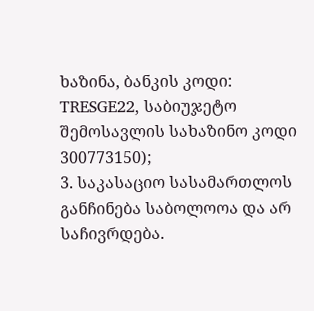ხაზინა, ბანკის კოდი: TRESGE22, საბიუჯეტო შემოსავლის სახაზინო კოდი 300773150);
3. საკასაციო სასამართლოს განჩინება საბოლოოა და არ საჩივრდება.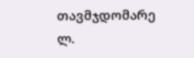თავმჯდომარე ლ.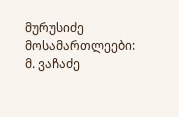მურუსიძე
მოსამართლეები: მ. ვაჩაძე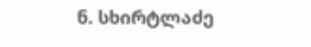ნ. სხირტლაძე